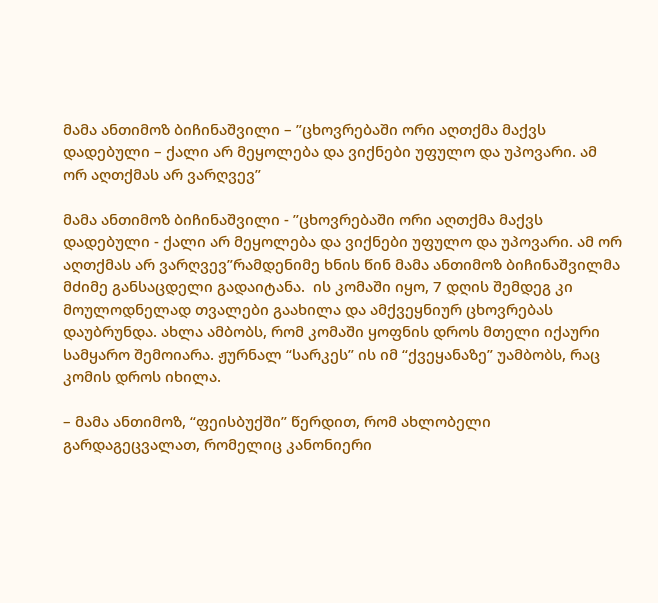მამა ანთიმოზ ბიჩინაშვილი – ”ცხოვრებაში ორი აღთქმა მაქვს დადებული – ქალი არ მეყოლება და ვიქნები უფულო და უპოვარი. ამ ორ აღთქმას არ ვარღვევ”

მამა ანთიმოზ ბიჩინაშვილი - ”ცხოვრებაში ორი აღთქმა მაქვს დადებული - ქალი არ მეყოლება და ვიქნები უფულო და უპოვარი. ამ ორ აღთქმას არ ვარღვევ”რამდენიმე ხნის წინ მამა ანთიმოზ ბიჩინაშვილმა მძიმე განსაცდელი გადაიტანა.  ის კომაში იყო, 7 დღის შემდეგ კი მოულოდნელად თვალები გაახილა და ამქვეყნიურ ცხოვრებას დაუბრუნდა. ახლა ამბობს, რომ კომაში ყოფნის დროს მთელი იქაური სამყარო შემოიარა. ჟურნალ “სარკეს” ის იმ “ქვეყანაზე” უამბობს, რაც კომის დროს იხილა.

– მამა ანთიმოზ, “ფეისბუქში” წერდით, რომ ახლობელი გარდაგეცვალათ, რომელიც კანონიერი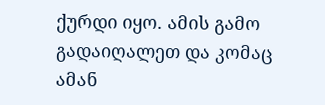ქურდი იყო. ამის გამო გადაიღალეთ და კომაც ამან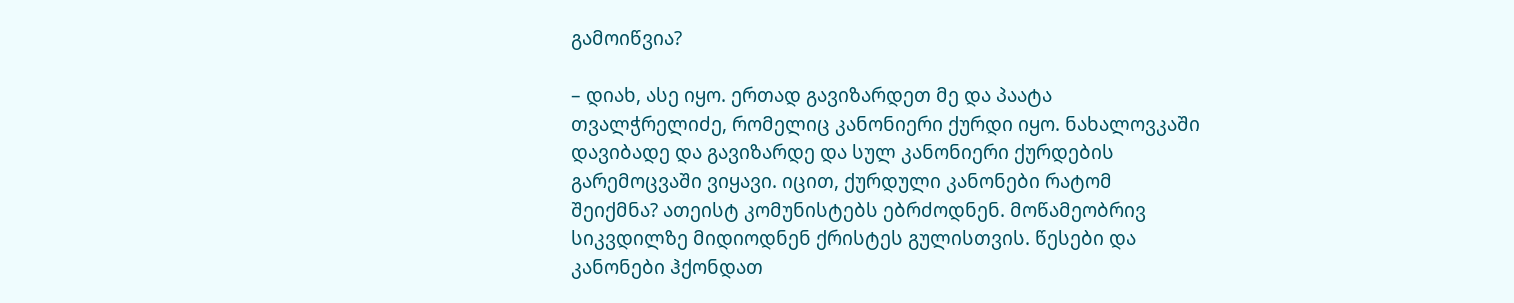გამოიწვია?

– დიახ, ასე იყო. ერთად გავიზარდეთ მე და პაატა თვალჭრელიძე, რომელიც კანონიერი ქურდი იყო. ნახალოვკაში დავიბადე და გავიზარდე და სულ კანონიერი ქურდების გარემოცვაში ვიყავი. იცით, ქურდული კანონები რატომ შეიქმნა? ათეისტ კომუნისტებს ებრძოდნენ. მოწამეობრივ სიკვდილზე მიდიოდნენ ქრისტეს გულისთვის. წესები და კანონები ჰქონდათ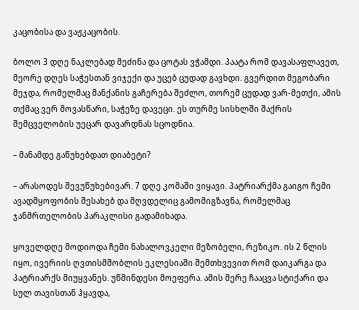კაცობისა და ვაჟკაცობის.

ბოლო 3 დღე ნაკლებად მეძინა და ცოტას ვჭამდი. პაატა რომ დავასაფლავეთ, მეორე დღეს საჭესთან ვიჯექი და უცებ ცუდად გავხდი. გვერდით მეგობარი მეჯდა, რომელმაც მანქანის გაჩერება შეძლო, თორემ ცუდად ვარ-მეთქი, ამის თქმაც ვერ მოვასწარი, საჭეზე დავეცი. ეს თურმე სისხლში შაქრის შემცველობის უეცარ დავარდნას სცოდნია.

– მანამდე გაწუხებდათ დიაბეტი?

– არასოდეს შევუწუხებივარ. 7 დღე კომაში ვიყავი. პატრიარქმა გაიგო ჩემი ავადმყოფობის შესახებ და მღვდელიც გამომიგზავნა, რომელმაც ჯანმრთელობის პარაკლისი გადამიხადა.

ყოველდღე მოდიოდა ჩემი ნახალოვკელი მეზობელი, რეზიკო. ის 2 წლის იყო, ივერიის ღვთისმშობლის ეკლესიაში შემთხვევით რომ დაიკარგა და პატრიარქს მიუყვანეს. უწმინდესი მოეფერა. ამის მერე ჩააცვა სტიქარი და სულ თავისთან ჰყავდა,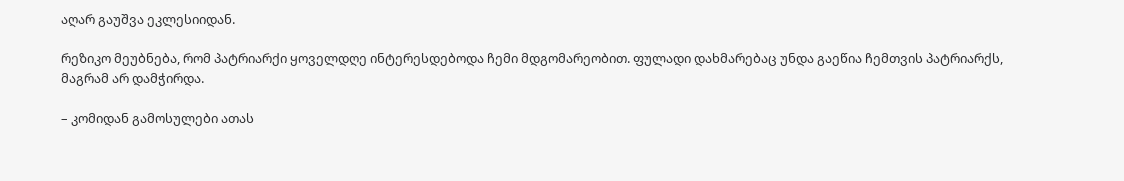აღარ გაუშვა ეკლესიიდან.

რეზიკო მეუბნება, რომ პატრიარქი ყოველდღე ინტერესდებოდა ჩემი მდგომარეობით. ფულადი დახმარებაც უნდა გაეწია ჩემთვის პატრიარქს, მაგრამ არ დამჭირდა.

– კომიდან გამოსულები ათას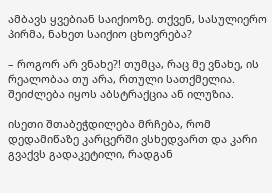ამბავს ყვებიან საიქიოზე. თქვენ, სასულიერო პირმა, ნახეთ საიქიო ცხოვრება?

– როგორ არ ვნახე?! თუმცა, რაც მე ვნახე, ის რეალობაა თუ არა, რთული სათქმელია. შეიძლება იყოს აბსტრაქცია ან ილუზია.

ისეთი შთაბეჭდილება მრჩება, რომ დედამიწაზე კარცერში ვსხედვართ და კარი გვაქვს გადაკეტილი, რადგან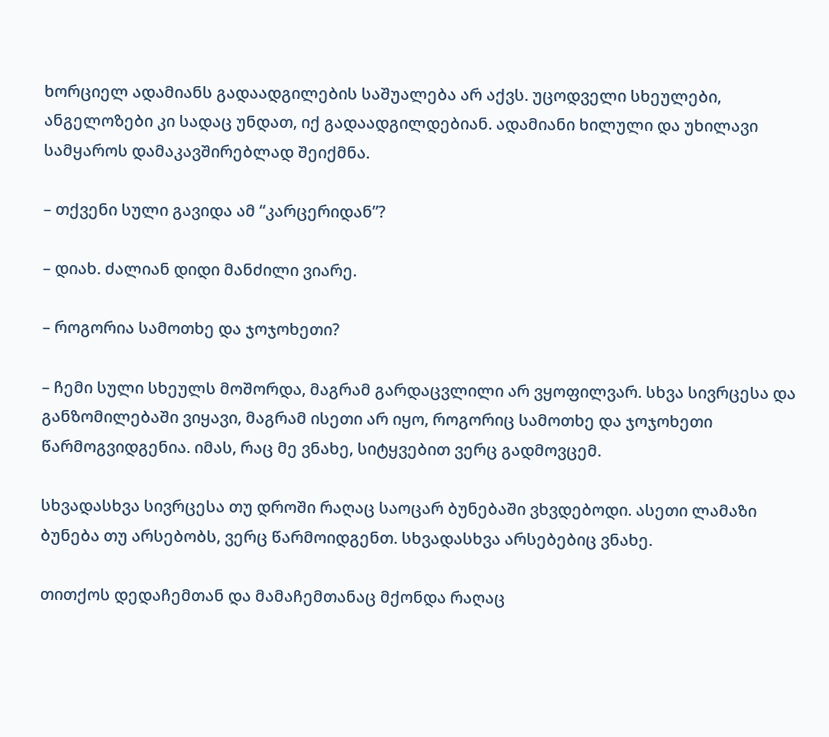ხორციელ ადამიანს გადაადგილების საშუალება არ აქვს. უცოდველი სხეულები, ანგელოზები კი სადაც უნდათ, იქ გადაადგილდებიან. ადამიანი ხილული და უხილავი სამყაროს დამაკავშირებლად შეიქმნა.

– თქვენი სული გავიდა ამ “კარცერიდან”?

– დიახ. ძალიან დიდი მანძილი ვიარე.

– როგორია სამოთხე და ჯოჯოხეთი?

– ჩემი სული სხეულს მოშორდა, მაგრამ გარდაცვლილი არ ვყოფილვარ. სხვა სივრცესა და განზომილებაში ვიყავი, მაგრამ ისეთი არ იყო, როგორიც სამოთხე და ჯოჯოხეთი წარმოგვიდგენია. იმას, რაც მე ვნახე, სიტყვებით ვერც გადმოვცემ.

სხვადასხვა სივრცესა თუ დროში რაღაც საოცარ ბუნებაში ვხვდებოდი. ასეთი ლამაზი ბუნება თუ არსებობს, ვერც წარმოიდგენთ. სხვადასხვა არსებებიც ვნახე.

თითქოს დედაჩემთან და მამაჩემთანაც მქონდა რაღაც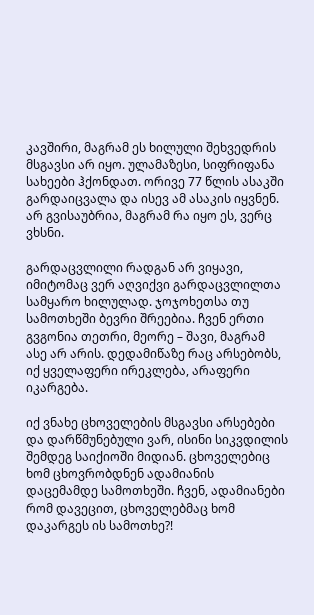კავშირი, მაგრამ ეს ხილული შეხვედრის მსგავსი არ იყო. ულამაზესი, სიფრიფანა სახეები ჰქონდათ. ორივე 77 წლის ასაკში გარდაიცვალა და ისევ ამ ასაკის იყვნენ. არ გვისაუბრია, მაგრამ რა იყო ეს, ვერც ვხსნი.

გარდაცვლილი რადგან არ ვიყავი, იმიტომაც ვერ აღვიქვი გარდაცვლილთა სამყარო ხილულად. ჯოჯოხეთსა თუ სამოთხეში ბევრი შრეებია. ჩვენ ერთი გვგონია თეთრი, მეორე – შავი, მაგრამ ასე არ არის. დედამიწაზე რაც არსებობს, იქ ყველაფერი ირეკლება, არაფერი იკარგება.

იქ ვნახე ცხოველების მსგავსი არსებები და დარწმუნებული ვარ, ისინი სიკვდილის შემდეგ საიქიოში მიდიან. ცხოველებიც ხომ ცხოვრობდნენ ადამიანის დაცემამდე სამოთხეში. ჩვენ, ადამიანები რომ დავეცით, ცხოველებმაც ხომ დაკარგეს ის სამოთხე?!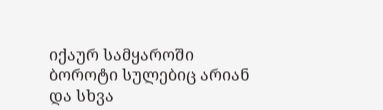იქაურ სამყაროში ბოროტი სულებიც არიან და სხვა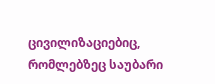ცივილიზაციებიც, რომლებზეც საუბარი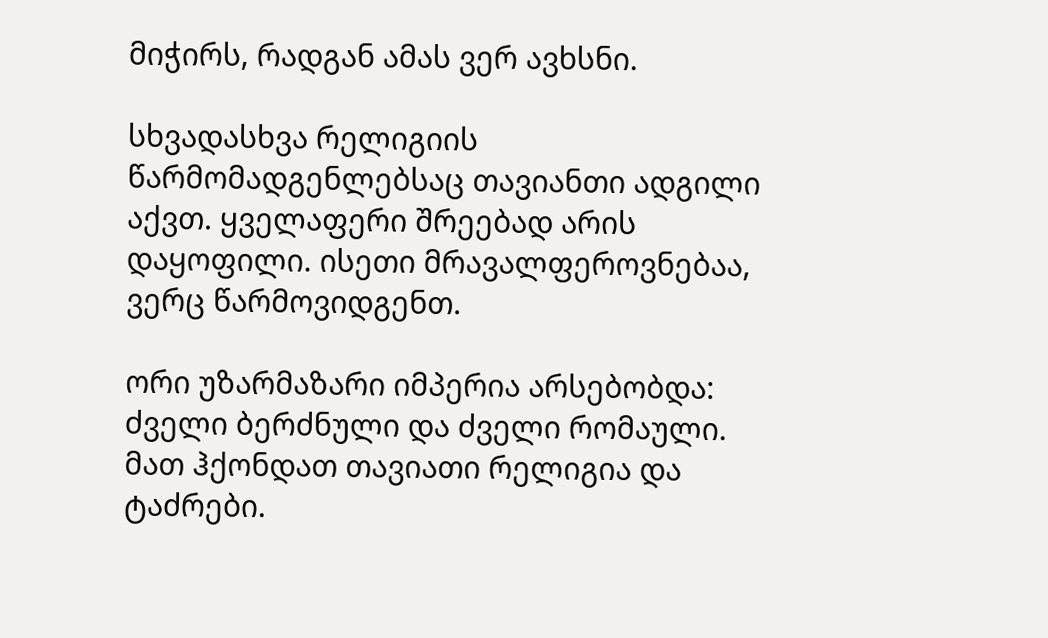მიჭირს, რადგან ამას ვერ ავხსნი.

სხვადასხვა რელიგიის წარმომადგენლებსაც თავიანთი ადგილი აქვთ. ყველაფერი შრეებად არის დაყოფილი. ისეთი მრავალფეროვნებაა, ვერც წარმოვიდგენთ.

ორი უზარმაზარი იმპერია არსებობდა: ძველი ბერძნული და ძველი რომაული. მათ ჰქონდათ თავიათი რელიგია და ტაძრები.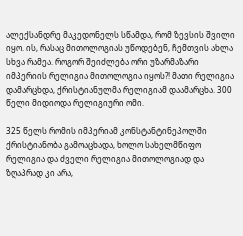ალექსანდრე მაკედონელს სწამდა, რომ ზევსის შვილი იყო. ის, რასაც მითოლოგიას უწოდებენ, ჩემთვის ახლა სხვა რამეა. როგორ შეიძლება ორი უზარმაზარი იმპერიის რელიგია მითოლოგია იყოს?! მათი რელიგია დამარცხდა, ქრისტიანულმა რელიგიამ დაამარცხა. 300 წელი მიდიოდა რელიგიური ომი.

325 წელს რომის იმპერიამ კონსტანტინეპოლში ქრისტიანობა გამოაცხადა, ხოლო სახელმწიფო რელიგია და ძველი რელიგია მითოლოგიად და ზღაპრად კი არა,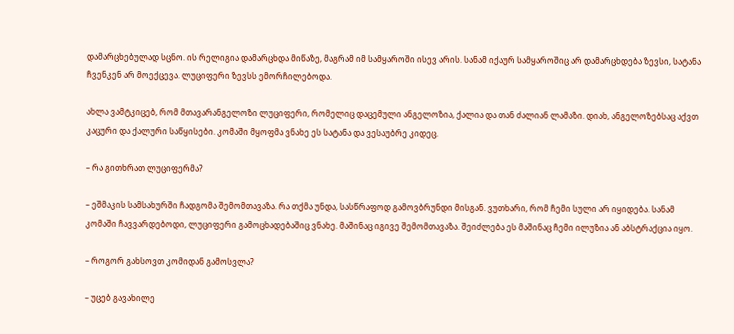დამარცხებულად სცნო. ის რელიგია დამარცხდა მიწაზე, მაგრამ იმ სამყაროში ისევ არის. სანამ იქაურ სამყაროშიც არ დამარცხდება ზევსი, სატანა ჩვენკენ არ მოექცევა. ლუციფერი ზევსს ემორჩილებოდა.

ახლა ვამტკიცებ, რომ მთავარანგელოზი ლუციფერი, რომელიც დაცემული ანგელოზია, ქალია და თან ძალიან ლამაზი. დიახ, ანგელოზებსაც აქვთ კაცური და ქალური საწყისები. კომაში მყოფმა ვნახე ეს სატანა და ვესაუბრე კიდეც.

– რა გითხრათ ლუციფერმა?

– ეშმაკის სამსახურში ჩადგომა შემომთავაზა. რა თქმა უნდა, სასწრაფოდ გამოვბრუნდი მისგან. ვუთხარი, რომ ჩემი სული არ იყიდება. სანამ კომაში ჩავვარდებოდი, ლუციფერი გამოცხადებაშიც ვნახე. მაშინაც იგივე შემომთავაზა. შეიძლება ეს მაშინაც ჩემი ილუზია ან აბსტრაქცია იყო.

– როგორ გახსოვთ კომიდან გამოსვლა?

– უცებ გავახილე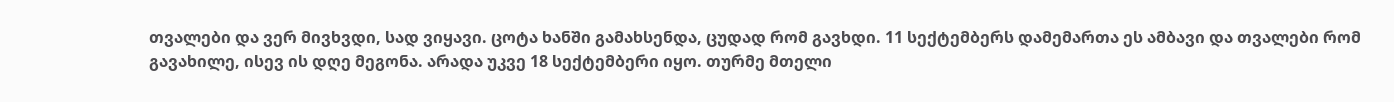თვალები და ვერ მივხვდი, სად ვიყავი. ცოტა ხანში გამახსენდა, ცუდად რომ გავხდი. 11 სექტემბერს დამემართა ეს ამბავი და თვალები რომ გავახილე, ისევ ის დღე მეგონა. არადა უკვე 18 სექტემბერი იყო. თურმე მთელი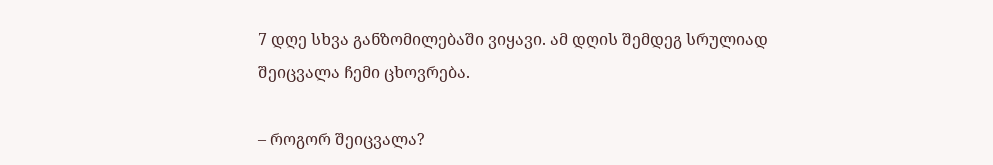7 დღე სხვა განზომილებაში ვიყავი. ამ დღის შემდეგ სრულიად შეიცვალა ჩემი ცხოვრება.

– როგორ შეიცვალა?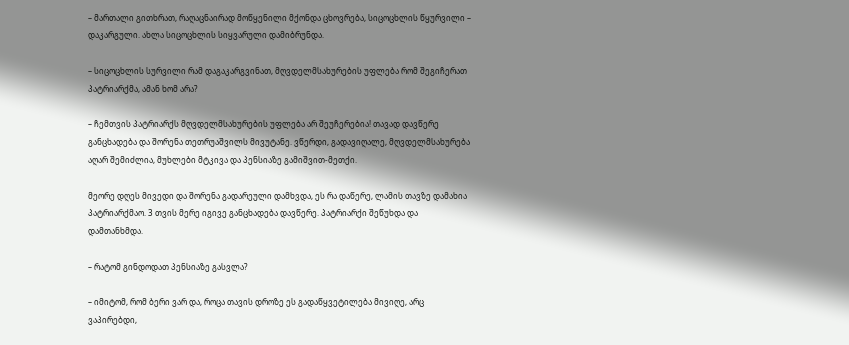– მართალი გითხრათ, რაღაცნაირად მოწყენილი მქონდა ცხოვრება, სიცოცხლის წყურვილი – დაკარგული. ახლა სიცოცხლის სიყვარული დამიბრუნდა.

– სიცოცხლის სურვილი რამ დაგაკარგვინათ, მღვდელმსახურების უფლება რომ შეგიჩერათ პატრიარქმა, ამან ხომ არა?

– ჩემთვის პატრიარქს მღვდელმსახურების უფლება არ შეუჩერებია! თავად დავწერე განცხადება და შორენა თეთრუაშვილს მივუტანე. ვწერდი, გადავიღალე, მღვდელმსახურება აღარ შემიძლია, მუხლები მტკივა და პენსიაზე გამიშვით-მეთქი.

მეორე დღეს მივედი და შორენა გადარეული დამხვდა, ეს რა დაწერე, ლამის თავზე დამახია პატრიარქმაო. 3 თვის მერე იგივე განცხადება დავწერე. პატრიარქი შეწუხდა და დამთანხმდა.

– რატომ გინდოდათ პენსიაზე გასვლა?

– იმიტომ, რომ ბერი ვარ და, როცა თავის დროზე ეს გადაწყვეტილება მივიღე, არც ვაპირებდი,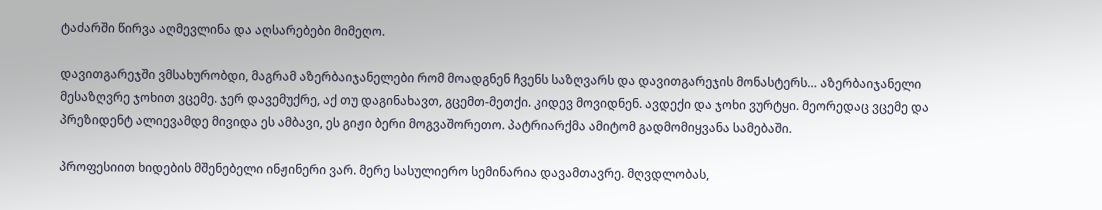ტაძარში წირვა აღმევლინა და აღსარებები მიმეღო.

დავითგარეჯში ვმსახურობდი, მაგრამ აზერბაიჯანელები რომ მოადგნენ ჩვენს საზღვარს და დავითგარეჯის მონასტერს… აზერბაიჯანელი მესაზღვრე ჯოხით ვცემე. ჯერ დავემუქრე, აქ თუ დაგინახავთ, გცემთ-მეთქი. კიდევ მოვიდნენ. ავდექი და ჯოხი ვურტყი. მეორედაც ვცემე და პრეზიდენტ ალიევამდე მივიდა ეს ამბავი, ეს გიჟი ბერი მოგვაშორეთო. პატრიარქმა ამიტომ გადმომიყვანა სამებაში.

პროფესიით ხიდების მშენებელი ინჟინერი ვარ. მერე სასულიერო სემინარია დავამთავრე. მღვდლობას,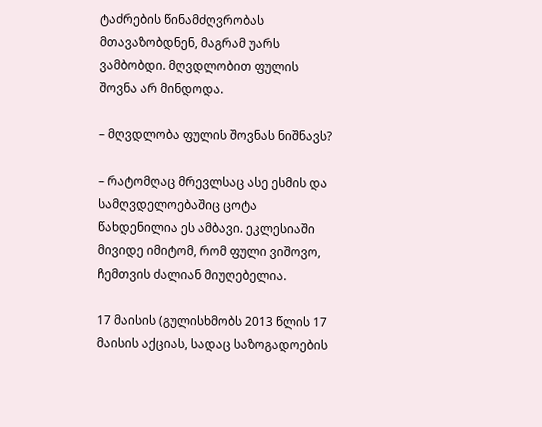ტაძრების წინამძღვრობას მთავაზობდნენ, მაგრამ უარს ვამბობდი. მღვდლობით ფულის შოვნა არ მინდოდა.

– მღვდლობა ფულის შოვნას ნიშნავს?

– რატომღაც მრევლსაც ასე ესმის და სამღვდელოებაშიც ცოტა წახდენილია ეს ამბავი. ეკლესიაში მივიდე იმიტომ, რომ ფული ვიშოვო, ჩემთვის ძალიან მიუღებელია.

17 მაისის (გულისხმობს 2013 წლის 17 მაისის აქციას, სადაც საზოგადოების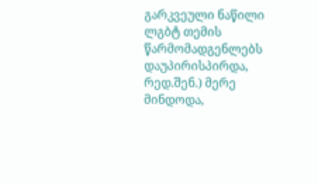გარკვეული ნაწილი ლგბტ თემის წარმომადგენლებს დაუპირისპირდა, რედ.შენ.) მერე მინდოდა,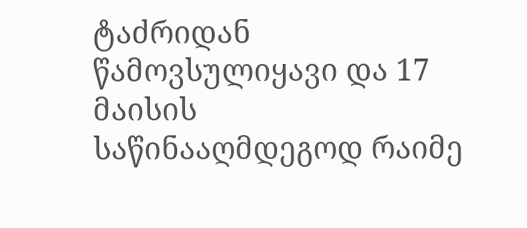ტაძრიდან წამოვსულიყავი და 17 მაისის საწინააღმდეგოდ რაიმე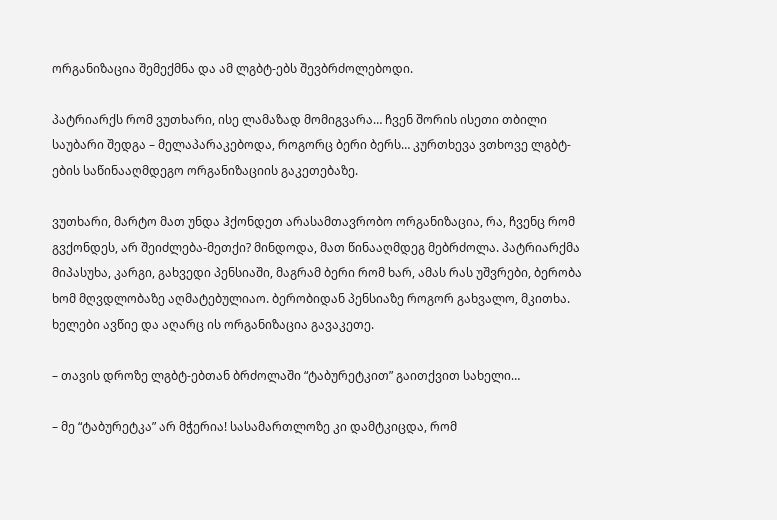ორგანიზაცია შემექმნა და ამ ლგბტ-ებს შევბრძოლებოდი.

პატრიარქს რომ ვუთხარი, ისე ლამაზად მომიგვარა… ჩვენ შორის ისეთი თბილი საუბარი შედგა – მელაპარაკებოდა, როგორც ბერი ბერს… კურთხევა ვთხოვე ლგბტ-ების საწინააღმდეგო ორგანიზაციის გაკეთებაზე.

ვუთხარი, მარტო მათ უნდა ჰქონდეთ არასამთავრობო ორგანიზაცია, რა, ჩვენც რომ გვქონდეს, არ შეიძლება-მეთქი? მინდოდა, მათ წინააღმდეგ მებრძოლა. პატრიარქმა მიპასუხა, კარგი, გახვედი პენსიაში, მაგრამ ბერი რომ ხარ, ამას რას უშვრები, ბერობა ხომ მღვდლობაზე აღმატებულიაო. ბერობიდან პენსიაზე როგორ გახვალო, მკითხა. ხელები ავწიე და აღარც ის ორგანიზაცია გავაკეთე.

– თავის დროზე ლგბტ-ებთან ბრძოლაში “ტაბურეტკით” გაითქვით სახელი…

– მე “ტაბურეტკა” არ მჭერია! სასამართლოზე კი დამტკიცდა, რომ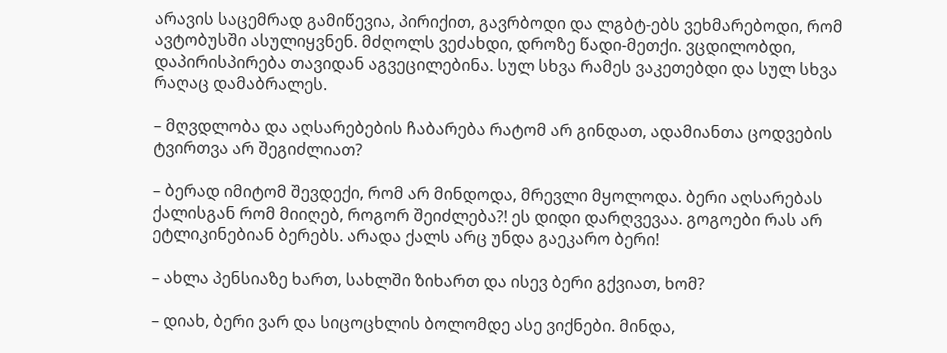არავის საცემრად გამიწევია, პირიქით, გავრბოდი და ლგბტ-ებს ვეხმარებოდი, რომ ავტობუსში ასულიყვნენ. მძღოლს ვეძახდი, დროზე წადი-მეთქი. ვცდილობდი, დაპირისპირება თავიდან აგვეცილებინა. სულ სხვა რამეს ვაკეთებდი და სულ სხვა რაღაც დამაბრალეს.

– მღვდლობა და აღსარებების ჩაბარება რატომ არ გინდათ, ადამიანთა ცოდვების ტვირთვა არ შეგიძლიათ?

– ბერად იმიტომ შევდექი, რომ არ მინდოდა, მრევლი მყოლოდა. ბერი აღსარებას ქალისგან რომ მიიღებ, როგორ შეიძლება?! ეს დიდი დარღვევაა. გოგოები რას არ ეტლიკინებიან ბერებს. არადა ქალს არც უნდა გაეკარო ბერი!

– ახლა პენსიაზე ხართ, სახლში ზიხართ და ისევ ბერი გქვიათ, ხომ?

– დიახ, ბერი ვარ და სიცოცხლის ბოლომდე ასე ვიქნები. მინდა,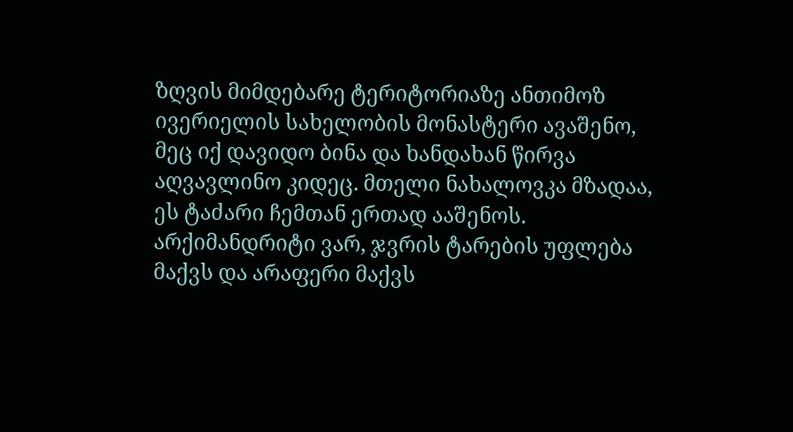ზღვის მიმდებარე ტერიტორიაზე ანთიმოზ ივერიელის სახელობის მონასტერი ავაშენო, მეც იქ დავიდო ბინა და ხანდახან წირვა აღვავლინო კიდეც. მთელი ნახალოვკა მზადაა, ეს ტაძარი ჩემთან ერთად ააშენოს. არქიმანდრიტი ვარ, ჯვრის ტარების უფლება მაქვს და არაფერი მაქვს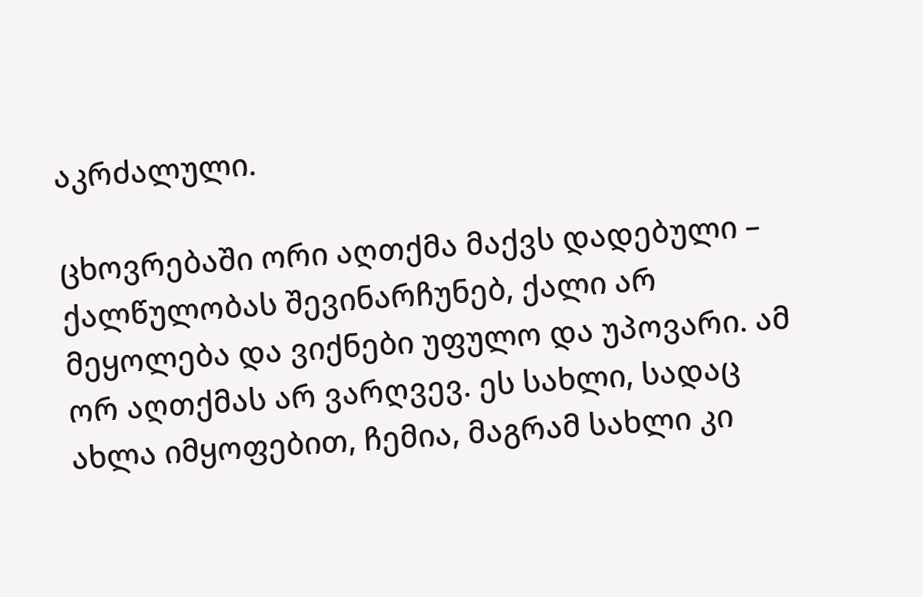აკრძალული.

ცხოვრებაში ორი აღთქმა მაქვს დადებული – ქალწულობას შევინარჩუნებ, ქალი არ მეყოლება და ვიქნები უფულო და უპოვარი. ამ ორ აღთქმას არ ვარღვევ. ეს სახლი, სადაც ახლა იმყოფებით, ჩემია, მაგრამ სახლი კი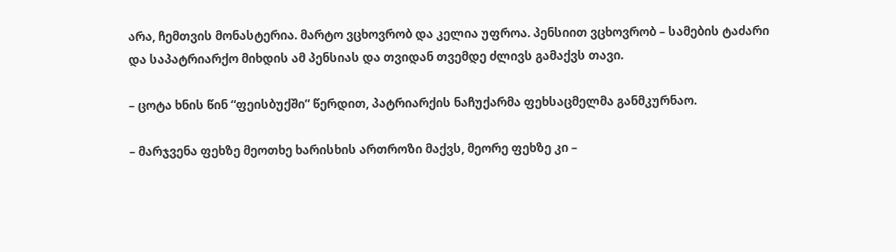არა, ჩემთვის მონასტერია. მარტო ვცხოვრობ და კელია უფროა. პენსიით ვცხოვრობ – სამების ტაძარი და საპატრიარქო მიხდის ამ პენსიას და თვიდან თვემდე ძლივს გამაქვს თავი.

– ცოტა ხნის წინ “ფეისბუქში” წერდით, პატრიარქის ნაჩუქარმა ფეხსაცმელმა განმკურნაო.

– მარჯვენა ფეხზე მეოთხე ხარისხის ართროზი მაქვს, მეორე ფეხზე კი –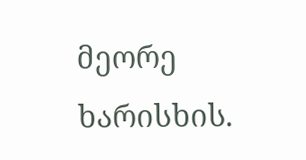მეორე ხარისხის.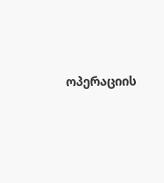ოპერაციის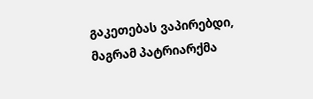გაკეთებას ვაპირებდი, მაგრამ პატრიარქმა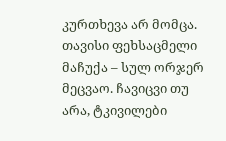კურთხევა არ მომცა. თავისი ფეხსაცმელი მაჩუქა – სულ ორჯერ მეცვაო. ჩავიცვი თუ არა, ტკივილები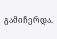გამიჩერდა.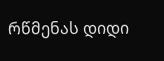რწმენას დიდი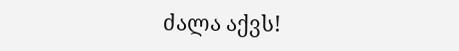ძალა აქვს!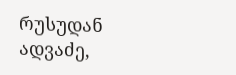რუსუდან ადვაძე,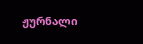ჟურნალი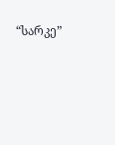“სარკე”